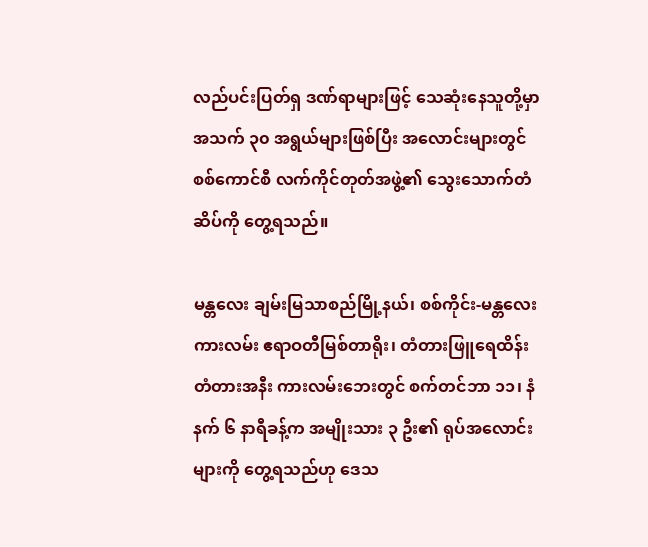လည်ပင်းပြတ်ရှ ဒဏ်ရာများဖြင့် သေဆုံးနေသူတို့မှာ အသက် ၃၀ အရွယ်များဖြစ်ပြီး အလောင်းများတွင် စစ်ကောင်စီ လက်ကိုင်တုတ်အဖွဲ့၏ သွေးသောက်တံဆိပ်ကို တွေ့ရသည်။

မန္တလေး ချမ်းမြသာစည်မြို့နယ်၊ စစ်ကိုင်း-မန္တလေးကားလမ်း ဧရာဝတီမြစ်တာရိုး၊ တံတားဖြူရေထိန်းတံတားအနီး ကားလမ်းဘေးတွင် စက်တင်ဘာ ၁၁၊ နံနက် ၆ နာရီခန့်က အမျိုးသား ၃ ဦး၏ ရုပ်အလောင်းများကို တွေ့ရသည်ဟု ဒေသ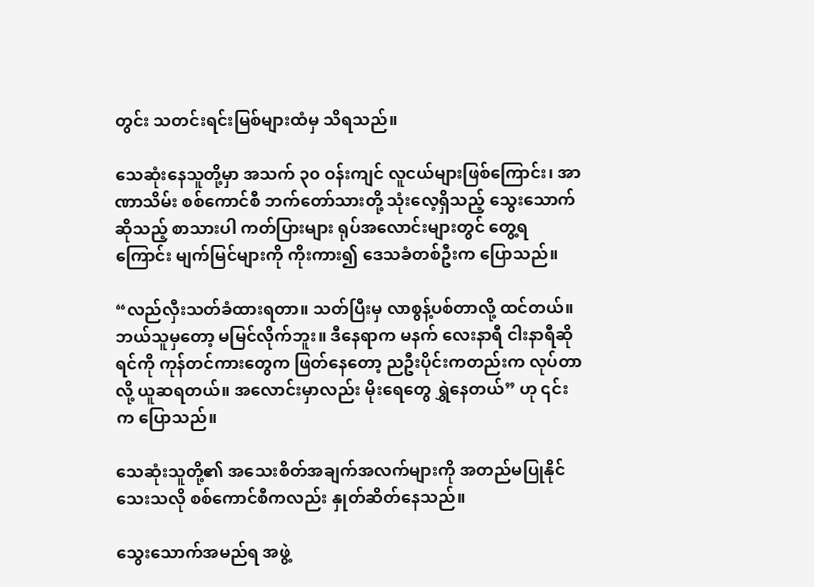တွင်း သတင်းရင်းမြစ်များထံမှ သိရသည်။

သေဆုံးနေသူတို့မှာ အသက် ၃၀ ဝန်းကျင် လူငယ်များဖြစ်ကြောင်း၊ အာဏာသိမ်း စစ်ကောင်စီ ဘက်တော်သားတို့ သုံးလေ့ရှိသည့် သွေးသောက်ဆိုသည့် စာသားပါ ကတ်ပြားများ ရုပ်အလောင်းများတွင် တွေ့ရကြောင်း မျက်မြင်များကို ကိုးကား၍ ဒေသခံတစ်ဦးက ပြောသည်။

“လည်လှီးသတ်ခံထားရတာ။ သတ်ပြီးမှ လာစွန့်ပစ်တာလို့ ထင်တယ်။ ဘယ်သူမှတော့ မမြင်လိုက်ဘူး။ ဒီနေရာက မနက် လေးနာရီ ငါးနာရီဆိုရင်ကို ကုန်တင်ကားတွေက ဖြတ်နေတော့ ညဦးပိုင်းကတည်းက လုပ်တာလို့ ယူဆရတယ်။ အလောင်းမှာလည်း မိုးရေတွေ ရွှဲနေတယ်” ဟု ၎င်းက ပြောသည်။

သေဆုံးသူတို့၏ အသေးစိတ်အချက်အလက်များကို အတည်မပြုနိုင်သေးသလို စစ်ကောင်စီကလည်း နှုတ်ဆိတ်နေသည်။

သွေးသောက်အမည်ရ အဖွဲ့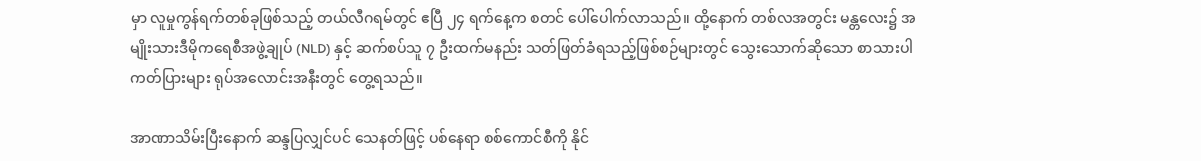မှာ လူမှုကွန်ရက်တစ်ခုဖြစ်သည့် တယ်လီဂရမ်တွင် ဧပြီ ၂၄ ရက်နေ့က စတင် ပေါ်ပေါက်လာသည်။ ထို့နောက် တစ်လအတွင်း မန္တလေး၌ အမျိုးသားဒီမိုကရေစီအဖွဲ့ချုပ် (NLD) နှင့် ဆက်စပ်သူ ၇ ဦးထက်မနည်း သတ်ဖြတ်ခံရသည့်ဖြစ်စဉ်များတွင် သွေးသောက်ဆိုသော စာသားပါ ကတ်ပြားများ ရုပ်အလောင်းအနီးတွင် တွေ့ရသည်။

အာဏာသိမ်းပြီးနောက် ဆန္ဒပြလျှင်ပင် သေနတ်ဖြင့် ပစ်နေရာ စစ်ကောင်စီကို နိုင်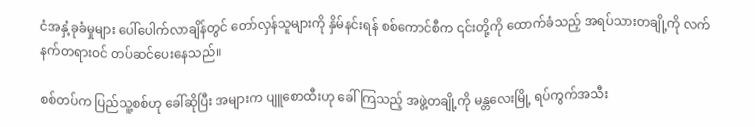ငံအနှံ့ခုခံမှုများ ပေါ်ပေါက်လာချိန်တွင် တော်လှန်သူများကို နှိမ်နင်းရန် စစ်ကောင်စီက ၎င်းတို့ကို ထောက်ခံသည့် အရပ်သားတချို့ကို လက်နက်တရားဝင် တပ်ဆင်ပေးနေသည်။

စစ်တပ်က ပြည်သူ့စစ်ဟု ခေါ်ဆိုပြီး အများက ပျူစောထီးဟု ခေါ်ကြသည့် အဖွဲ့တချို့ကို မန္တလေးမြို့ ရပ်ကွက်အသီး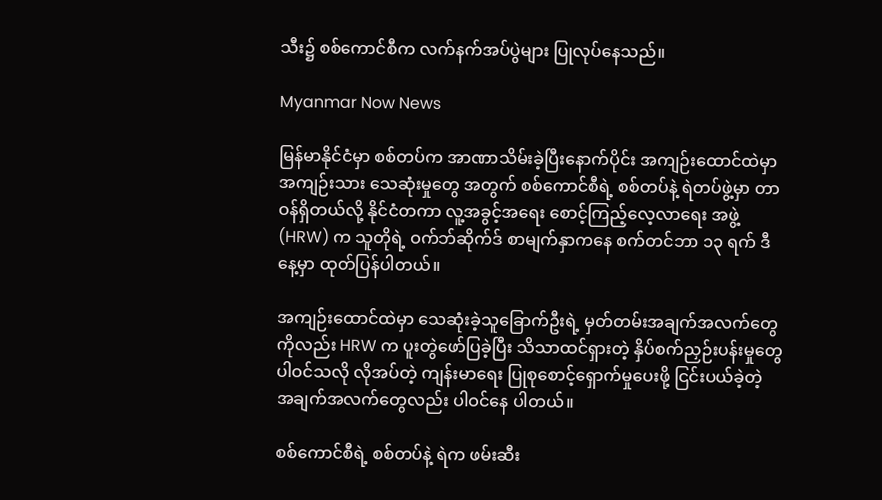သီး၌ စစ်ကောင်စီက လက်နက်အပ်ပွဲများ ပြုလုပ်နေသည်။

Myanmar Now News

မြန်မာနိုင်ငံမှာ စစ်တပ်က အာဏာသိမ်းခဲ့ပြီးနောက်ပိုင်း အကျဉ်းထောင်ထဲမှာ အကျဉ်းသား သေဆုံးမှုတွေ အတွက် စစ်ကောင်စီရဲ့ စစ်တပ်နဲ့ ရဲတပ်ဖွဲ့မှာ တာဝန်ရှိတယ်လို့ နိုင်ငံတကာ လူ့အခွင့်အရေး စောင့်ကြည့်လေ့လာရေး အဖွဲ့ (HRW) က သူတိုရဲ့ ဝက်ဘ်ဆိုက်ဒ် စာမျက်နှာကနေ စက်တင်ဘာ ၁၃ ရက် ဒီနေ့မှာ ထုတ်ပြန်ပါတယ်။

အကျဉ်းထောင်ထဲမှာ သေဆုံးခဲ့သူခြောက်ဦးရဲ့ မှတ်တမ်းအချက်အလက်တွေကိုလည်း HRW က ပူးတွဲဖော်ပြခဲ့ပြီး သိသာထင်ရှားတဲ့ နှိပ်စက်ညှဉ်းပန်းမှုတွေ ပါဝင်သလို လိုအပ်တဲ့ ကျန်းမာရေး ပြုစုစောင့်ရှောက်မှုပေးဖို့ ငြင်းပယ်ခဲ့တဲ့ အချက်အလက်တွေလည်း ပါဝင်နေ ပါတယ်။

စစ်ကောင်စီရဲ့ စစ်တပ်နဲ့ ရဲက ဖမ်းဆီး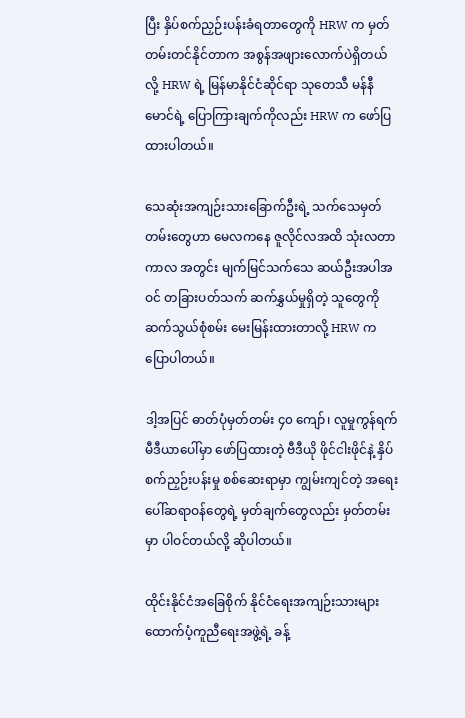ပြီး နှိပ်စက်ညှဉ်းပန်းခံရတာတွေကို HRW က မှတ်တမ်းတင်နိုင်တာက အစွန်အဖျားလောက်ပဲရှိတယ်လို့ HRW ရဲ့ မြန်မာနိုင်ငံဆိုင်ရာ သုတေသီ မန်နီမောင်ရဲ့ ပြောကြားချက်ကိုလည်း HRW က ဖော်ပြထားပါတယ်။

သေဆုံးအကျဉ်းသားခြောက်ဦးရဲ့ သက်သေမှတ်တမ်းတွေဟာ မေလကနေ ဇူလိုင်လအထိ သုံးလတာကာလ အတွင်း မျက်မြင်သက်သေ ဆယ်ဦးအပါအဝင် တခြားပတ်သက် ဆက်နွှယ်မှုရှိတဲ့ သူတွေကို ဆက်သွယ်စုံစမ်း မေးမြန်းထားတာလို့ HRW က ပြောပါတယ်။

ဒါ့အပြင် ဓာတ်ပုံမှတ်တမ်း ၄၀ ကျော်၊ လူမှုကွန်ရက်မီဒီယာပေါ်မှာ ဖော်ပြထားတဲ့ ဗီဒီယို ဖိုင်ငါးဖိုင်နဲ့ နှိပ်စက်ညှဉ်းပန်းမှု စစ်ဆေးရာမှာ ကျွမ်းကျင်တဲ့ အရေးပေါ်ဆရာဝန်တွေရဲ့ မှတ်ချက်တွေလည်း မှတ်တမ်းမှာ ပါဝင်တယ်လို့ ဆိုပါတယ်။

ထိုင်းနိုင်ငံအခြေစိုက် နိုင်ငံရေးအကျဉ်းသားများ ထောက်ပံ့ကူညီရေးအဖွဲ့ရဲ့ ခန့်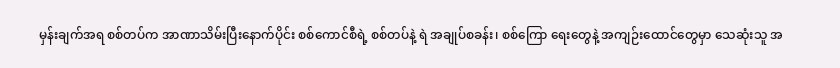မှန်းချက်အရ စစ်တပ်က အာဏာသိမ်းပြီးနောက်ပိုင်း စစ်ကောင်စီရဲ့ စစ်တပ်နဲ့ ရဲ အချုပ်စခန်း၊ စစ်ကြော ရေးတွေနဲ့ အကျဉ်းထောင်တွေမှာ သေဆုံးသူ အ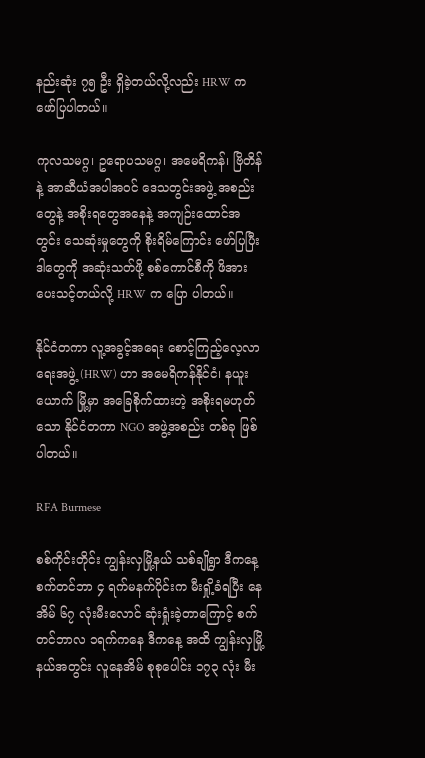နည်းဆုံး ၇၅ ဦး ရှိခဲ့တယ်လို့လည်း HRW က ဖော်ပြပါတယ်။

ကုလသမဂ္ဂ၊ ဥရောပသမဂ္ဂ၊ အမေရိကန်၊ ဗြိတိန်နဲ့ အာဆီယံအပါအဝင် ဒေသတွင်းအဖွဲ့ အစည်းတွေနဲ့ အစိုးရတွေအနေနဲ့ အကျဉ်းထောင်အတွင်း သေဆုံးမှုတွေကို စိုးရိမ်ကြောင်း ဖော်ပြပြီး ဒါတွေကို အဆုံးသတ်ဖို့ စစ်ကောင်စီကို ဖိအားပေးသင့်တယ်လို့ HRW က ပြော ပါတယ်။

နိုင်ငံတကာ လူ့အခွင့်အရေး စောင့်ကြည့်လေ့လာရေးအဖွဲ့ (HRW) ဟာ အမေရိကန်နိုင်ငံ၊ နယူးယောက် မြို့မှာ အခြေစိုက်ထားတဲ့ အစိုးရမဟုတ်သော နိုင်ငံတကာ NGO အဖွဲ့အစည်း တစ်ခု ဖြစ်ပါတယ်။

RFA Burmese

စစ်ကိုင်းတိုင်း ကျွန်းလှမြို့နယ် သစ်ချိုရွာ ဒီကနေ့ စက်တင်ဘာ ၄ ရက်မနက်ပိုင်းက မီးရှို့ခံရပြီး နေအိမ် ၆၇ လုံးမီးလောင် ဆုံးရှုံးခဲ့တာကြောင့် စက်တင်ဘာလ ၁ရက်ကနေ ဒီကနေ့ အထိ ကျွန်းလှမြို့နယ်အတွင်း လူနေအိမ် စုစုပေါင်း ၁၇၃ လုံး မီး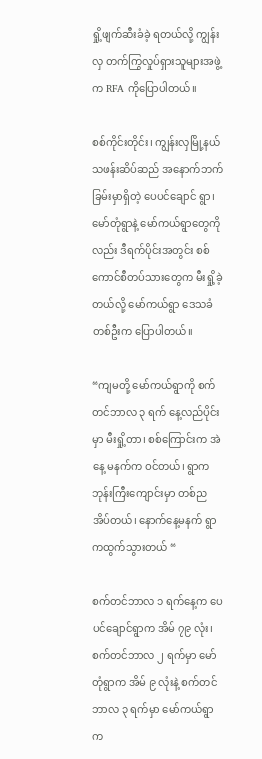ရှို့ဖျက်ဆီးခံခဲ့ ရတယ်လို့ ကျွန်းလှ တက်ကြွလှုပ်ရှားသူများအဖွဲ့က RFA ကိုပြောပါတယ်။

စစ်ကိုင်းတိုင်း၊ ကျွန်းလှမြို့နယ် သဖန်းဆိပ်ဆည် အနောက်ဘက်ခြမ်းမှာရှိတဲ့ ပေပင်ချောင် ရွာ၊ မော်တုံရွာနဲ့ မော်ကယ်ရွာတွေကိုလည်း ဒီရက်ပိုင်းအတွင်း စစ်ကောင်စီတပ်သားတွေက မီးရှို့ခဲ့တယ်လို့ မော်ကယ်ရွာ ဒေသခံတစ်ဦးက ပြောပါတယ်။

“ကျမတို့ မော်ကယ်ရွာကို စက်တင်ဘာလ ၃ ရက် နေ့လည်ပိုင်းမှာ မီးရှို့တာ၊ စစ်ကြောင်းက အဲနေ့ မနက်က ဝင်တယ်၊ ရွာက ဘုန်းကြီးကျောင်းမှာ တစ်ည အိပ်တယ်၊ နောက်နေ့မနက် ရွာကထွက်သွားတယ် “

စက်တင်ဘာလ ၁ ရက်နေ့က ပေပင်ချောင်ရွာက အိမ် ၇၉ လုံး၊ စက်တင်ဘာလ ၂ ရက်မှာ မော်တုံရွာက အိမ် ၉ လုံးနဲ့ စက်တင်ဘာလ ၃ ရက်မှာ မော်ကယ်ရွာက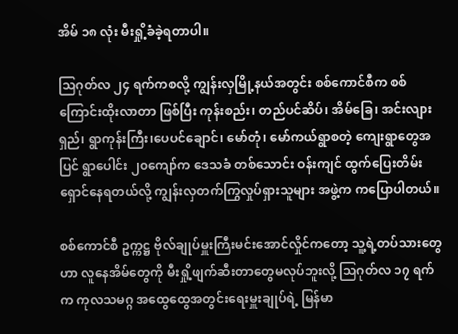အိမ် ၁၈ လုံး မီးရှို့ခံခဲ့ရတာပါ။

သြဂုတ်လ ၂၄ ရက်ကစလို့ ကျွန်းလှမြို့နယ်အတွင်း စစ်ကောင်စီက စစ်ကြောင်းထိုးလာတာ ဖြစ်ပြီး ကုန်းစည်း၊ တည်ပင်ဆိပ်၊ အိမ်ခြေ၊ အင်းလျားရှည်၊ ရွာကုန်းကြီး၊ပေပင်ချောင်၊ မော်တုံ၊ မော်ကယ်ရွာစတဲ့ ကျေးရွာတွေအပြင် ရွာပေါင်း ၂၀ကျော်က ဒေသခံ တစ်သောင်း ဝန်းကျင် ထွက်ပြေးတိမ်းရှောင်နေရတယ်လို့ ကျွန်းလှတက်ကြွလှုပ်ရှားသူများ အဖွဲ့က ကပြောပါတယ်။

စစ်ကောင်စီ ဥက္ကဋ္ဌ ဗိုလ်ချုပ်မှူးကြီးမင်းအောင်လှိုင်ကတော့ သူ့ရဲ့တပ်သားတွေဟာ လူနေအိမ်တွေကို မီးရှို့ဖျက်ဆီးတာတွေမလုပ်ဘူးလို့ သြဂုတ်လ ၁၇ ရက်က ကုလသမဂ္ဂ အထွေထွေအတွင်းရေးမှူးချုပ်ရဲ့ မြန်မာ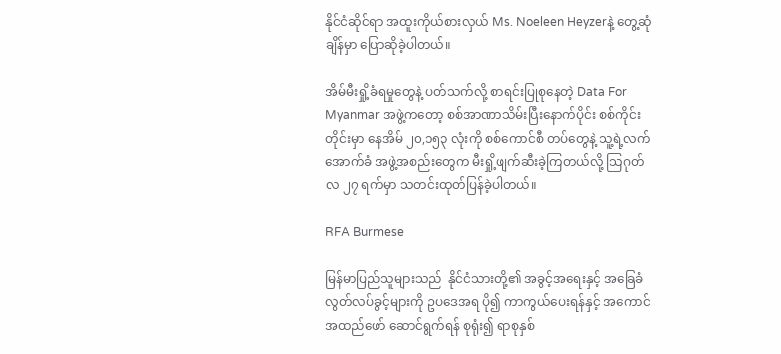နိုင်ငံဆိုင်ရာ အထူးကိုယ်စားလှယ် Ms. Noeleen Heyzerနဲ့ တွေ့ဆုံချိန်မှာ ပြောဆိုခဲ့ပါတယ်။

အိမ်မီးရှို့ခံရမှုတွေနဲ့ ပတ်သက်လို့ စာရင်းပြုစုနေတဲ့ Data For Myanmar အဖွဲ့ကတော့ စစ်အာဏာသိမ်းပြီးနောက်ပိုင်း စစ်ကိုင်းတိုင်းမှာ နေအိမ် ၂၀,၁၅၃ လုံးကို စစ်ကောင်စီ တပ်တွေနဲ့ သူ့ရဲ့လက်အောက်ခံ အဖွဲ့အစည်းတွေက မီးရှို့ဖျက်ဆီးခဲ့ကြတယ်လို့ သြဂုတ်လ ၂၇ ရက်မှာ သတင်းထုတ်ပြန်ခဲ့ပါတယ်။

RFA Burmese

မြန်မာပြည်သူများသည်  နိုင်ငံသားတို့၏ အခွင့်အရေးနှင့် အခြေခံ လွတ်လပ်ခွင့်များကို ဥပဒေအရ ပို၍ ကာကွယ်ပေးရန်နှင့် အကောင်အထည်ဖော် ဆောင်ရွက်ရန် စုရုံး၍ ရာစုနှစ်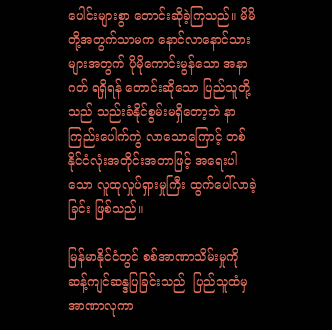ပေါင်းများစွာ တောင်းဆိုခဲ့ကြသည်။ မိမိတို့အတွက်သာမက နောင်လာနောင်သားများအတွက် ပိုမိုကောင်းမွန်သော အနာဂတ် ရရှိရန် တောင်းဆိုသော ပြည်သူတို့သည် သည်းခံနိုင်စွမ်းမရှိတော့ဘဲ နာကြည်းပေါက်ကွဲ လာသောကြောင့် တစ်နိုင်ငံလုံးအတိုင်းအတာဖြင့် အရေးပါသော လူထုလှုပ်ရှားမှုကြီး ထွက်ပေါ်လာခဲ့ခြင်း ဖြစ်သည်။

မြန်မာနိုင်ငံတွင် စစ်အာဏာသိမ်းမှုကို ဆန့်ကျင်ဆန္ဒပြခြင်းသည်  ပြည်သူထံမှ အာဏာလုကာ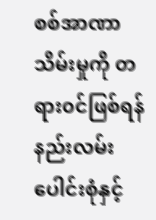စစ်အာဏာသိမ်းမှုကို တရား၀င်ဖြစ်ရန် နည်းလမ်းပေါင်းစုံနှင့်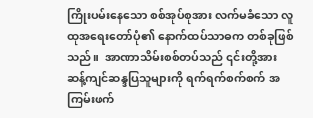ကြိုးပမ်းနေသော စစ်အုပ်စုအား လက်မခံသော လူထုအရေးတော်ပုံ၏ နောက်ထပ်သာဓက တစ်ခုဖြစ်သည်။  အာဏာသိမ်းစစ်တပ်သည် ၎င်းတို့အား ဆန့်ကျင်ဆန္ဒပြသူများကို ရက်ရက်စက်စက် အကြမ်းဖက်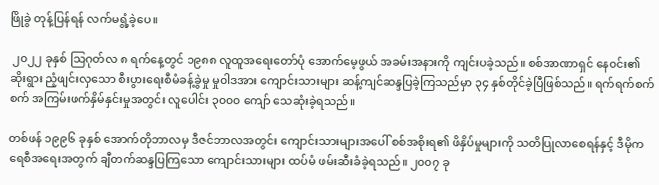ဖြိုခွဲ တုန့်ပြန်ရန် လက်မရွံ့ခဲ့ပေ။

 ၂၀၂၂ ခုနှစ် သြဂုတ်လ ၈ ရက်နေ့တွင် ၁၉၈၈ လူထူအရေးတော်ပုံ အောက်မေ့ဖွယ် အခမ်းအနားကို ကျင်းပခဲ့သည်။ စစ်အာဏာရှင် နေ၀င်း၏ ဆိုးရွား ညံ့ဖျင်းလှသော စီးပွားရေးစီမံခန့်ခွဲမှု မှု၀ါဒအား ကျောင်းသားများ ဆန့်ကျင်ဆန္ဒပြခဲ့ကြသည်မှာ ၃၄ နှစ်တိုင်ခဲ့ပြီဖြစ်သည်။ ရက်ရက်စက်စက် အကြမ်းဖက်နှိမ်နှင်းမှုအတွင်း လူပေါင်း ၃၀၀၀ ကျော် သေဆုံးခဲ့ရသည်။

တစ်ဖန် ၁၉၉၆ ခုနှစ် အောက်တိုဘာလမှ ဒီဇင်ဘာလအတွင်း ကျောင်းသားများအပေါ် စစ်အစိုးရ၏ ဖိနှိပ်မှုများကို သတိပြုလာစေရန်နှင့် ဒီမိုကရေစီအရေးအတွက် ချီတက်ဆန္ဒပြကြသော ကျောင်းသားများ ထပ်မံ ဖမ်းဆီးခံခဲ့ရသည်။ ၂၀၀၇ ခု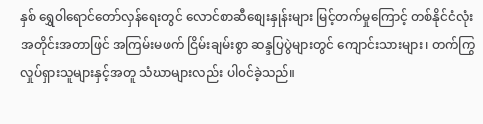နှစ် ရွှေ၀ါရောင်တော်လှန်ရေးတွင် လောင်စာဆီစျေးနှုန်းများ မြင့်တက်မှုကြောင့် တစ်နိုင်ငံလုံးအတိုင်းအတာဖြင် အကြမ်းမဖက် ငြိမ်းချမ်းစွာ ဆန္ဒပြပွဲများတွင် ကျောင်းသားများ၊ တက်ကြွလှုပ်ရှားသူများနှင့်အတူ သံဃာများလည်း ပါ၀င်ခဲ့သည်။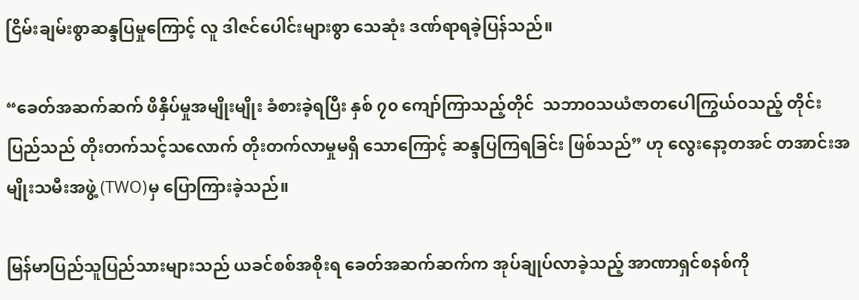ငြိမ်းချမ်းစွာဆန္ဒပြမှုကြောင့် လူ ဒါဇင်ပေါင်းများစွာ သေဆုံး ဒဏ်ရာရခဲ့ပြန်သည်။

“ခေတ်အဆက်ဆက် ဖိနှိပ်မှုအမျိုးမျိုး ခံစားခဲ့ရပြီး နှစ် ၇၀ ကျော်ကြာသည့်တိုင်  သဘာဝသယံဇာတပေါကြွယ်ဝသည့် တိုင်းပြည်သည် တိုးတက်သင့်သလောက် တိုးတက်လာမှုမရှိ သောကြောင့် ဆန္ဒပြကြရခြင်း ဖြစ်သည်” ဟု လွေးနော့တအင် တအာင်းအမျိုးသမီးအဖွဲ့ (TWO)မှ ပြောကြားခဲ့သည်။

မြန်မာပြည်သူပြည်သားများသည် ယခင်စစ်အစိုးရ ခေတ်အဆက်ဆက်က အုပ်ချုပ်လာခဲ့သည့် အာဏာရှင်စနစ်ကို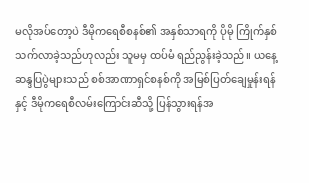မလိုအပ်တော့ပဲ ဒီမိုကရေစီစနစ်၏ အနှစ်သာရကို ပိုမို ကြိုက်နှစ်သက်လာခဲ့သည်ဟုလည်း သူမမှ ထပ်မံ ရည်ညွန်းခဲ့သည်။ ယနေ့ဆန္ဒပြပွဲများသည် စစ်အာဏာရှင်စနစ်ကို အမြစ်ပြတ်ချေမှုန်းရန် နှင့် ဒီမိုကရေစီလမ်းကြောင်းဆီသို့ ပြန်သွားရန်အ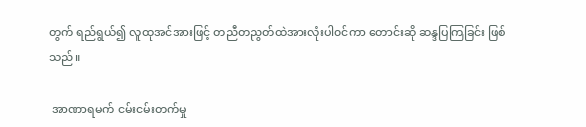တွက် ရည်ရွယ်၍ လူထုအင်အားဖြင့် တညီတညွတ်ထဲအားလုံးပါ၀င်ကာ တောင်းဆို ဆန္ဒပြကြခြင်း ဖြစ်သည်။

 အာဏာရမက် ငမ်းငမ်းတက်မှု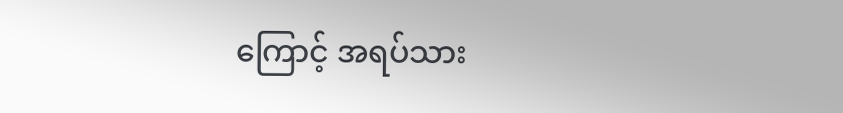ကြောင့် အရပ်သား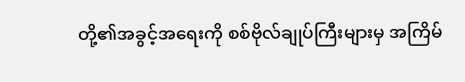တို့၏အခွင့်အရေးကို စစ်ဗိုလ်ချုပ်ကြီးများမှ အကြိမ်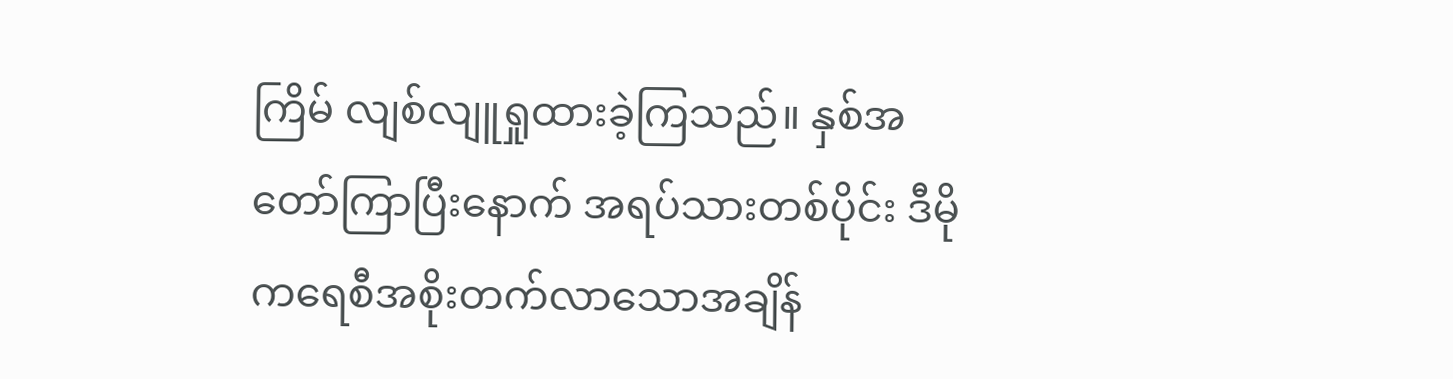ကြိမ် လျစ်လျူရှုထားခဲ့ကြသည်။ နှစ်အတော်ကြာပြီးနောက် အရပ်သားတစ်ပိုင်း ဒီမိုကရေစီအစိုးတက်လာသောအချိန်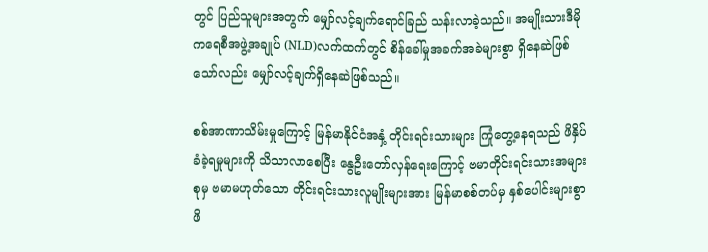တွင် ပြည်သူများအတွက် မျှော်လင့်ချက်ရောင်ခြည် သန်းလာခဲ့သည်။ အမျိုးသားဒီမိုကရေစီအဖွဲ့အချုပ် (NLD)လက်ထက်တွင် စိန်ခေါ်မှုအခက်အခဲများစွာ ရှိနေဆဲဖြစ်သော်လည်း မျှော်လင့်ချက်ရှိနေဆဲဖြစ်သည်။

စစ်အာဏာသိမ်းမှုကြောင့် မြန်မာနိုင်ငံအနှံ့ တိုင်းရင်းသားများ ကြုံတွေ့နေရသည် ဖိနှိပ်ခံခဲ့ရမှုများကို သိသာလာစေပြီး နွေဦးတော်လှန်ရေးကြောင့် ဗမာတိုင်းရင်းသားအများစုမှ ဗမာမဟုတ်သော တိုင်းရင်းသားလူမျိုးများအား မြန်မာစစ်တပ်မှ နှစ်ပေါင်းများစွာ ဖိ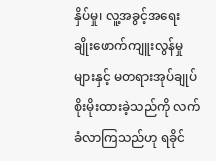နှိပ်မှု၊ လူ့အခွင့်အရေး ချိုးဖောက်ကျူးလွန်မှုများနှင့် မတရားအုပ်ချုပ်စိုးမိုးထားခဲ့သည်ကို လက်ခံလာကြသည်ဟု ရခိုင်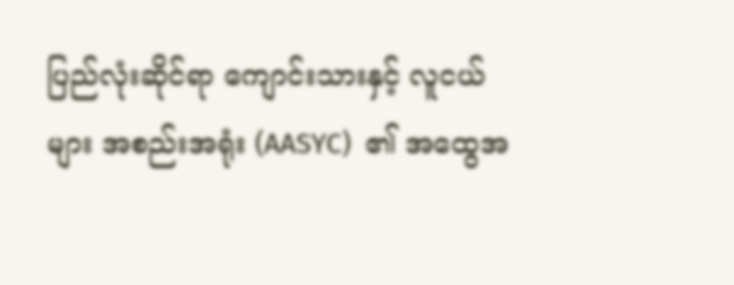ပြည်လုံးဆိုင်ရာ ကျောင်းသားနှင့် လူငယ်များ အစည်းအရုံး (AASYC)  ၏ အထွေအ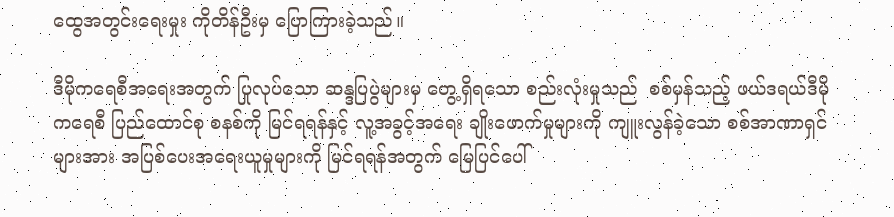ထွေအတွင်းရေးမှုး ကိုတိန်ဦးမှ ပြောကြားခဲ့သည်။

ဒီမိုကရေစီအရေးအတွက် ပြုလုပ်သော ဆန္ဒပြပွဲများမှ တွေ့ရှိရသော စည်းလုံးမှုသည်  စစ်မှန်သည့် ဖယ်ဒရယ်ဒီမိုကရေစီ ပြည်ထောင်စု စနစ်ကို မြင်ရရန်နှင့် လူ့အခွင့်အရေး ချိုးဖောက်မှုများကို ကျူးလွန်ခဲ့သော စစ်အာဏာရှင်များအား အပြစ်ပေးအရေးယူမှုများကို မြင်ရရန်အတွက် မြေပြင်ပေါ်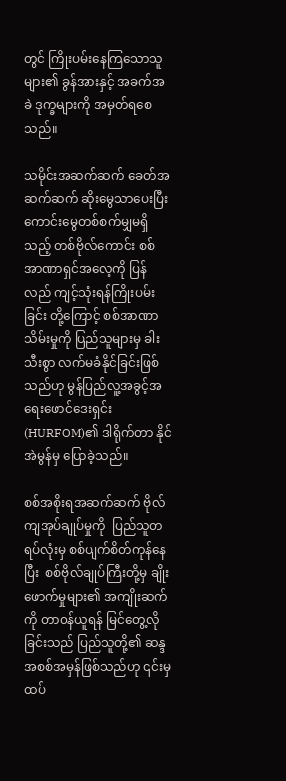တွင် ကြိုးပမ်းနေကြသောသူများ၏ ခွန်အားနှင့် အခက်အခဲ ဒုက္ခများကို အမှတ်ရစေသည်။

သမိုင်းအဆက်ဆက် ခေတ်အဆက်ဆက် ဆိုးမွေသာပေးပြီး ကောင်းမွေတစ်စက်မျှမရှိသည့် တစ်ဗိုလ်ကောင်း စစ်အာဏာရှင်အလေ့ကို ပြန်လည် ကျင့်သုံးရန်ကြိုးပမ်းခြင်း တို့ကြောင့် စစ်အာဏာသိမ်းမှုကို ပြည်သူများမှ ခါးသီးစွာ လက်မခံနိုင်ခြင်းဖြစ်သည်ဟု မွန်ပြည်လူ့အခွင့်အရေးဖောင်ဒေးရှင်း (HURFOM)၏ ဒါရိုက်တာ နိုင်အဲမွန်မှ ပြောခဲ့သည်။

စစ်အစိုးရအဆက်ဆက် ဗိုလ်ကျအုပ်ချုပ်မှုကို  ပြည်သူတရပ်လုံးမှ စစ်ပျက်စိတ်ကုန်နေပြီး  စစ်ဗိုလ်ချုပ်ကြီးတို့မှ ချိုးဖောက်မှုများ၏ အကျိုးဆက်ကို တာ၀န်ယူရန် မြင်တွေ့လိုခြင်းသည် ပြည်သူတို့၏ ဆန္ဒအစစ်အမှန်ဖြစ်သည်ဟု ၎င်းမှ ထပ်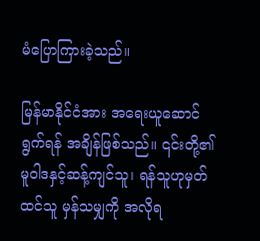မံပြောကြားခဲ့သည်။

မြန်မာနိုင်ငံအား အရေးယူဆောင်ရွက်ရန် အချိန်ဖြစ်သည်။ ၎င်းတို့၏ မူ၀ါဒနှင့်ဆန့်ကျင်သူ၊ ရန်သူဟုမှတ်ထင်သူ မှန်သမျှကို အလိုရ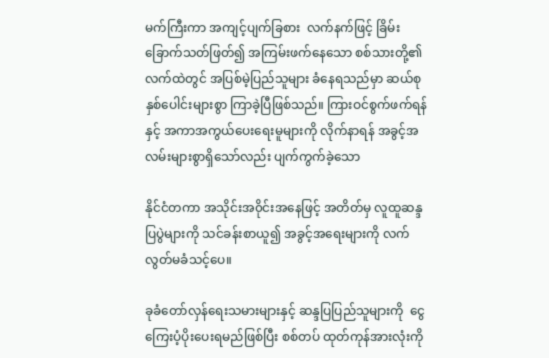မက်ကြီးကာ အကျင့်ပျက်ခြစား  လက်နက်ဖြင့် ခြိမ်းခြောက်သတ်ဖြတ်၍ အကြမ်းဖက်နေသော စစ်သားတို့၏ လက်ထဲတွင် အပြစ်မဲ့ပြည်သူများ ခံနေရသည်မှာ ဆယ်စုနှစ်ပေါင်းများစွာ ကြာခဲ့ပြီဖြစ်သည်။ ကြားဝင်စွက်ဖက်ရန်နှင့် အကာအကွယ်ပေးရေးမူများကို လိုက်နာရန် အခွင့်အလမ်းများစွာရှိသော်လည်း ပျက်ကွက်ခဲ့သော

နိုင်ငံတကာ အသိုင်းအ၀ိုင်းအနေဖြင့် အတိတ်မှ လူထူဆန္ဒပြပွဲများကို သင်ခန်းစာယူ၍ အခွင့်အရေးများကို လက်လွတ်မခံသင့်ပေ။

ခုခံတော်လှန်ရေးသမားများနှင့် ဆန္ဒပြပြည်သူများကို  ငွေကြေးပံ့ပိုးပေးရမည်ဖြစ်ပြီး စစ်တပ် ထုတ်ကုန်အားလုံးကို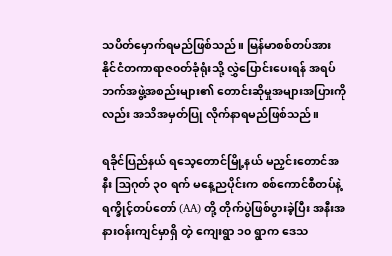သပိတ်မှောက်ရမည်ဖြစ်သည်။ မြန်မာစစ်တပ်အား နိုင်ငံတကာရာဇ၀တ်ခုံရုံးသို့ လွှဲပြောင်းပေးရန် အရပ်ဘက်အဖွဲ့အစည်းများ၏ တောင်းဆိုမှုအများအပြားကိုလည်း အသိအမှတ်ပြု လိုက်နာရမည်ဖြစ်သည်။

ရခိုင်ပြည်နယ် ရသေ့တောင်မြို့နယ် မညှင်းတောင်အနီး ဩဂုတ် ၃၀ ရက် မနေ့ညပိုင်းက စစ်ကောင်စီတပ်နဲ့ ရက္ခိုင့်တပ်တော် (AA) တို့ တိုက်ပွဲဖြစ်ပွားခဲ့ပြီး အနီးအနားဝန်းကျင်မှာရှိ တဲ့ ကျေးရွာ ၁၀ ရွာက ဒေသ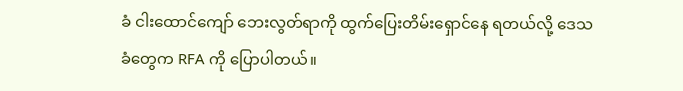ခံ ငါးထောင်ကျော် ဘေးလွတ်ရာကို ထွက်ပြေးတိမ်းရှောင်နေ ရတယ်လို့ ဒေသခံတွေက RFA ကို ပြောပါတယ်။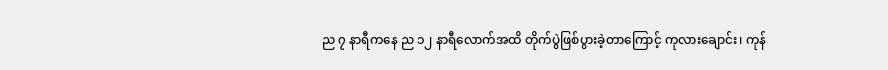ည ၇ နာရီကနေ ည ၁၂ နာရီလောက်အထိ တိုက်ပွဲဖြစ်ပွားခဲ့တာကြောင့် ကုလားချောင်း၊ ကုန်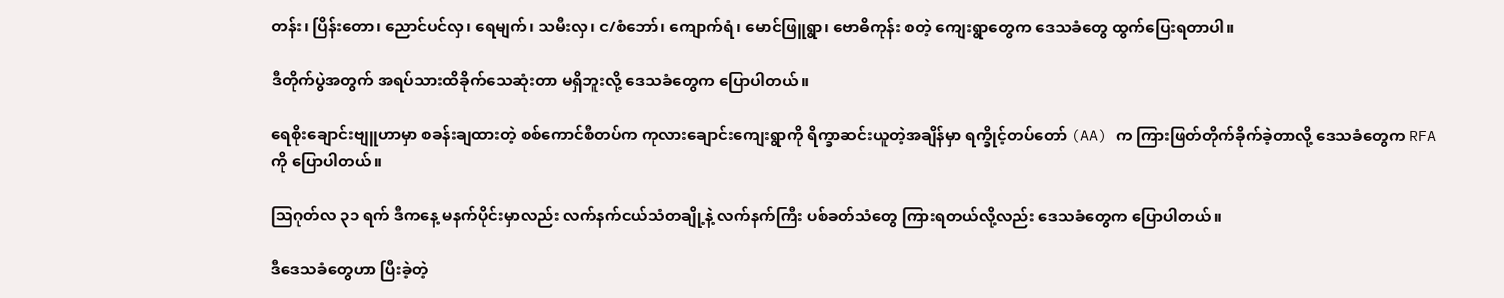တန်း၊ ပြိန်းတော၊ ညောင်ပင်လှ၊ ရေမျက်၊ သမီးလှ၊ င/စံဘော်၊ ကျောက်ရံ၊ မောင်ဖြူရွာ၊ ဗောဓိကုန်း စတဲ့ ကျေးရွာတွေက ဒေသခံတွေ ထွက်ပြေးရတာပါ။

ဒီတိုက်ပွဲအတွက် အရပ်သားထိခိုက်သေဆုံးတာ မရှိဘူးလို့ ဒေသခံတွေက ပြောပါတယ်။

ရေစိုးချောင်းဗျူဟာမှာ စခန်းချထားတဲ့ စစ်ကောင်စီတပ်က ကုလားချောင်းကျေးရွာကို ရိက္ခာဆင်းယူတဲ့အချိန်မှာ ရက္ခိုင့်တပ်တော် (AA) က ကြားဖြတ်တိုက်ခိုက်ခဲ့တာလို့ ဒေသခံတွေက RFA ကို ပြောပါတယ်။

ဩဂုတ်လ ၃၁ ရက် ဒီကနေ့ မနက်ပိုင်းမှာလည်း လက်နက်ငယ်သံတချို့နဲ့ လက်နက်ကြီး ပစ်ခတ်သံတွေ ကြားရတယ်လို့လည်း ဒေသခံတွေက ပြောပါတယ်။

ဒီဒေသခံတွေဟာ ပြီးခဲ့တဲ့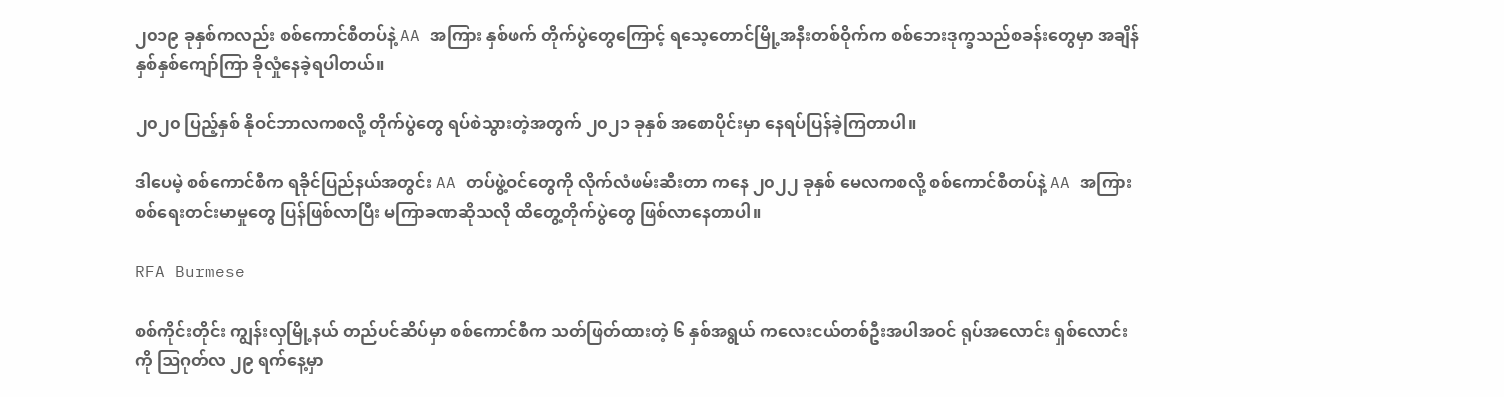၂၀၁၉ ခုနှစ်ကလည်း စစ်ကောင်စီတပ်နဲ့ AA အကြား နှစ်ဖက် တိုက်ပွဲတွေကြောင့် ရသေ့တောင်မြို့အနီးတစ်ဝိုက်က စစ်ဘေးဒုက္ခသည်စခန်းတွေမှာ အချိန်နှစ်နှစ်ကျော်ကြာ ခိုလှုံနေခဲ့ရပါတယ်။

၂၀၂၀ ပြည့်နှစ် နိုဝင်ဘာလကစလို့ တိုက်ပွဲတွေ ရပ်စဲသွားတဲ့အတွက် ၂၀၂၁ ခုနှစ် အစောပိုင်းမှာ နေရပ်ပြန်ခဲ့ကြတာပါ။

ဒါပေမဲ့ စစ်ကောင်စီက ရခိုင်ပြည်နယ်အတွင်း AA တပ်ဖွဲ့ဝင်တွေကို လိုက်လံဖမ်းဆီးတာ ကနေ ၂၀၂၂ ခုနှစ် မေလကစလို့ စစ်ကောင်စီတပ်နဲ့ AA အကြား စစ်ရေးတင်းမာမှုတွေ ပြန်ဖြစ်လာပြီး မကြာခဏဆိုသလို ထိတွေ့တိုက်ပွဲတွေ ဖြစ်လာနေတာပါ။

RFA Burmese

စစ်ကိုင်းတိုင်း ကျွန်းလှမြို့နယ် တည်ပင်ဆိပ်မှာ စစ်ကောင်စီက သတ်ဖြတ်ထားတဲ့ ၆ နှစ်အရွယ် ကလေးငယ်တစ်ဦးအပါအဝင် ရုပ်အလောင်း ရှစ်လောင်းကို ဩဂုတ်လ ၂၉ ရက်နေ့မှာ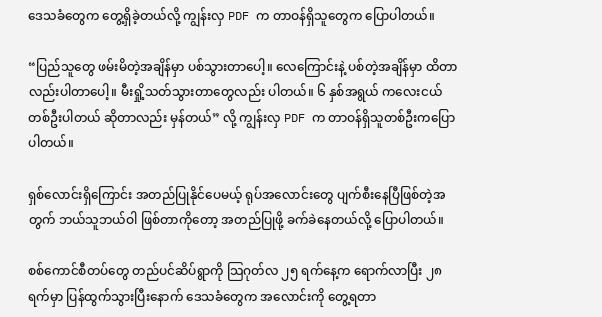ဒေသခံတွေက တွေ့ရှိခဲ့တယ်လို့ ကျွန်းလှ PDF က တာဝန်ရှိသူတွေက ပြောပါတယ်။

“ပြည်သူတွေ ဖမ်းမိတဲ့အချိန်မှာ ပစ်သွားတာပေါ့။ လေကြောင်းနဲ့ ပစ်တဲ့အချိန်မှာ ထိတာလည်းပါတာပေါ့။ မီးရှို့သတ်သွားတာတွေလည်း ပါတယ်။ ၆ နှစ်အရွယ် ကလေးငယ်တစ်ဦးပါတယ် ဆိုတာလည်း မှန်တယ်” လို့ ကျွန်းလှ PDF က တာဝန်ရှိသူတစ်ဦးကပြောပါတယ်။

ရှစ်လောင်းရှိကြောင်း အတည်ပြုနိုင်ပေမယ့် ရုပ်အလောင်းတွေ ပျက်စီးနေပြီဖြစ်တဲ့အတွက် ဘယ်သူဘယ်ဝါ ဖြစ်တာကိုတော့ အတည်ပြုဖို့ ခက်ခဲနေတယ်လို့ ပြောပါတယ်။

စစ်ကောင်စီတပ်တွေ တည်ပင်ဆိပ်ရွာကို သြဂုတ်လ ၂၅ ရက်နေ့က ရောက်လာပြီး ၂၈ ရက်မှာ ပြန်ထွက်သွားပြီးနောက် ဒေသခံတွေက အလောင်းကို တွေ့ရတာ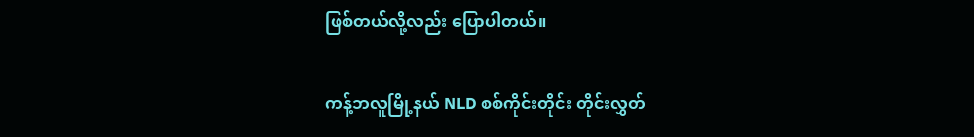ဖြစ်တယ်လို့လည်း ပြောပါတယ်။

ကန့်ဘလူမြို့နယ် NLD စစ်ကိုင်းတိုင်း တိုင်းလွှတ်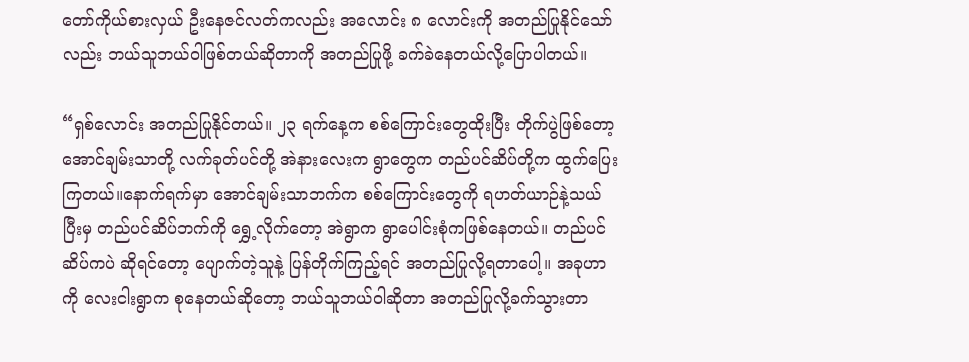တော်ကိုယ်စားလှယ် ဦးနေဇင်လတ်ကလည်း အလောင်း ၈ လောင်းကို အတည်ပြုနိုင်သော်လည်း ဘယ်သူဘယ်ဝါဖြစ်တယ်ဆိုတာကို အတည်ပြုဖို့ ခက်ခဲနေတယ်လို့ပြောပါတယ်။

“ရှစ်လောင်း အတည်ပြုနိုင်တယ်။ ၂၃ ရက်နေ့က စစ်ကြောင်းတွေထိုးပြီး တိုက်ပွဲဖြစ်တော့ အောင်ချမ်းသာတို့ လက်ခုတ်ပင်တို့ အဲနားလေးက ရွာတွေက တည်ပင်ဆိပ်တို့က ထွက်ပြေးကြတယ်။နောက်ရက်မှာ အောင်ချမ်းသာဘက်က စစ်ကြောင်းတွေကို ရဟတ်ယာဉ်နဲ့သယ်ပြီးမှ တည်ပင်ဆိပ်ဘက်ကို ရွှေ့လိုက်တော့ အဲရွာက ရွာပေါင်းစုံကဖြစ်နေတယ်။ တည်ပင်ဆိပ်ကပဲ ဆိုရင်တော့ ပျောက်တဲ့သူနဲ့ ပြန်တိုက်ကြည့်ရင် အတည်ပြုလို့ရတာပေါ့။ အခုဟာကို လေးငါးရွာက စုနေတယ်ဆိုတော့ ဘယ်သူဘယ်ဝါဆိုတာ အတည်ပြုလို့ခက်သွားတာ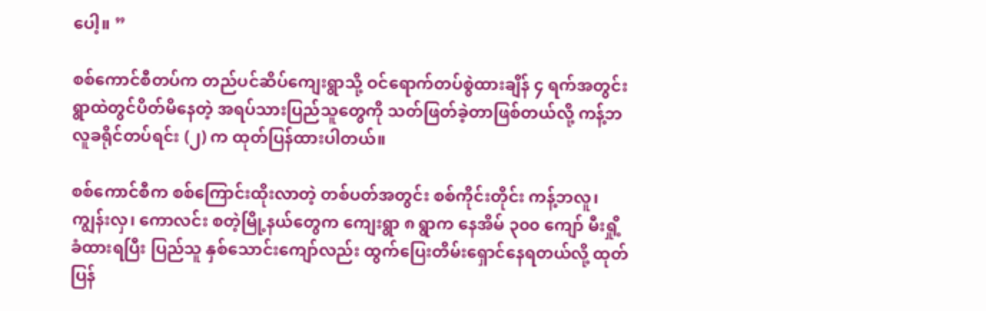ပေါ့။ ”

စစ်ကောင်စီတပ်က တည်ပင်ဆိပ်ကျေးရွာသို့ ဝင်ရောက်တပ်စွဲထားချိန် ၄ ရက်အတွင်း ရွာထဲတွင်ပိတ်မိနေတဲ့ အရပ်သားပြည်သူတွေကို သတ်ဖြတ်ခဲ့တာဖြစ်တယ်လို့ ကန့်ဘလူခရိုင်တပ်ရင်း (၂) က ထုတ်ပြန်ထားပါတယ်။

စစ်ကောင်စီက စစ်ကြောင်းထိုးလာတဲ့ တစ်ပတ်အတွင်း စစ်ကိုင်းတိုင်း ကန့်ဘလူ၊ ကျွန်းလှ၊ ကောလင်း စတဲ့မြို့နယ်တွေက ကျေးရွာ ၈ ရွာက နေအိမ် ၃၀၀ ကျော် မီးရှို့ခံထားရပြီး ပြည်သူ နှစ်သောင်းကျော်လည်း ထွက်ပြေးတိမ်းရှောင်နေရတယ်လို့ ထုတ်ပြန်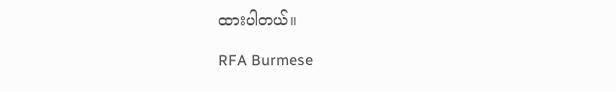ထားပါတယ်။

RFA Burmese